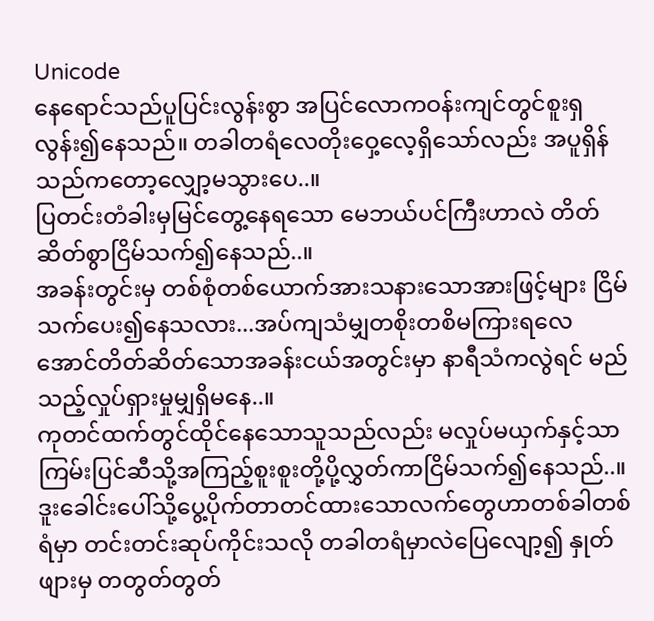Unicode
နေရောင်သည်ပူပြင်းလွန်းစွာ အပြင်လောကဝန်းကျင်တွင်စူးရှလွန်း၍နေသည်။ တခါတရံလေတိုးဝှေ့လေ့ရှိသော်လည်း အပူရှိန်သည်ကတော့လျှော့မသွားပေ..။
ပြတင်းတံခါးမှမြင်တွေ့နေရသော မေဘယ်ပင်ကြီးဟာလဲ တိတ်ဆိတ်စွာငြိမ်သက်၍နေသည်..။
အခန်းတွင်းမှ တစ်စုံတစ်ယောက်အားသနားသောအားဖြင့်များ ငြိမ်သက်ပေး၍နေသလား...အပ်ကျသံမျှတစိုးတစိမကြားရလေအောင်တိတ်ဆိတ်သောအခန်းငယ်အတွင်းမှာ နာရီသံကလွဲရင် မည်သည့်လှုပ်ရှားမှုမျှရှိမနေ..။
ကုတင်ထက်တွင်ထိုင်နေသောသူသည်လည်း မလှုပ်မယှက်နှင့်သာ ကြမ်းပြင်ဆီသို့အကြည့်စူးစူးတို့ပို့လွှတ်ကာငြိမ်သက်၍နေသည်..။
ဒူးခေါင်းပေါ်သို့ပွေ့ပိုက်တာတင်ထားသောလက်တွေဟာတစ်ခါတစ်ရံမှာ တင်းတင်းဆုပ်ကိုင်းသလို တခါတရံမှာလဲပြေလျော့၍ နှုတ်ဖျားမှ တတွတ်တွတ်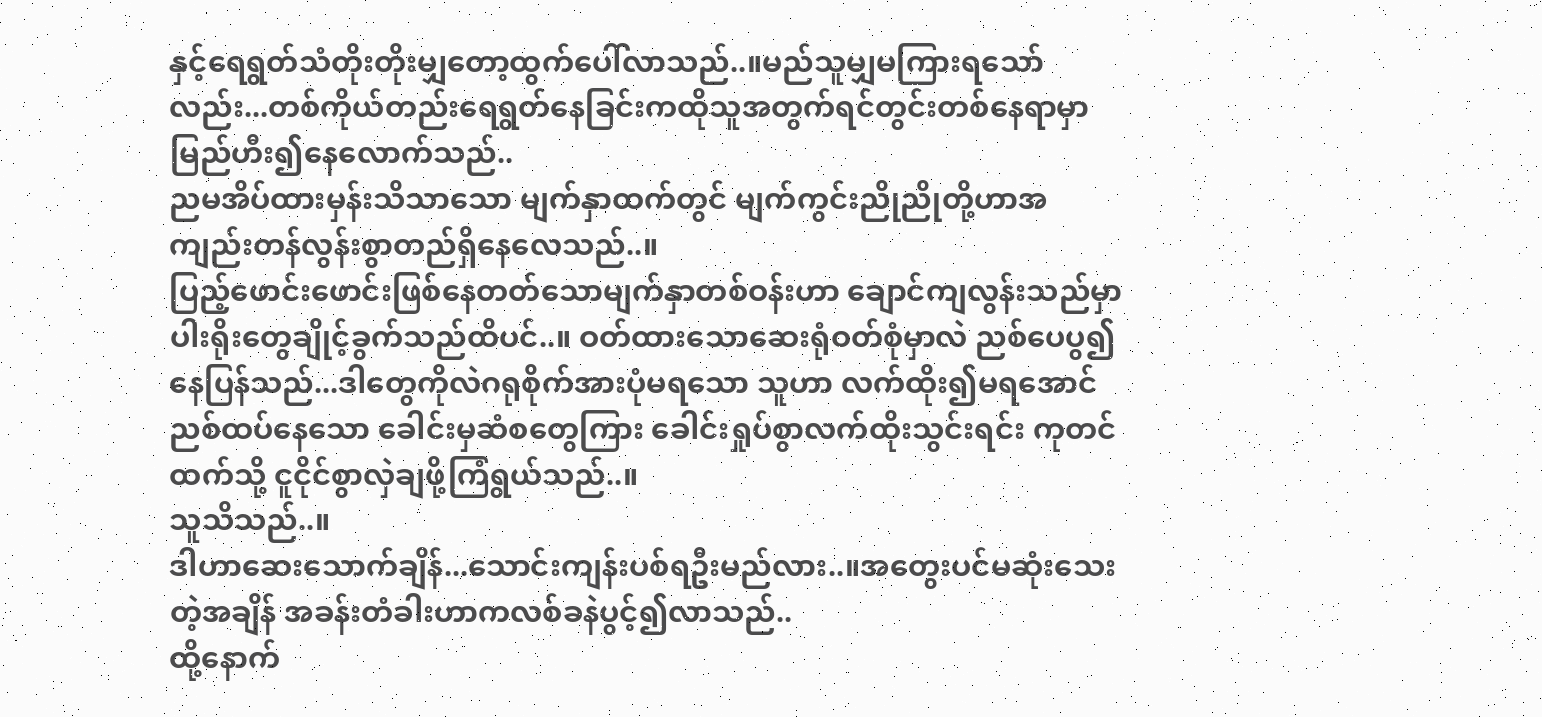နှင့်ရေရွတ်သံတိုးတိုးမျှတော့ထွက်ပေါ်လာသည်..။မည်သူမျှမကြားရသော်လည်း...တစ်ကိုယ်တည်းရေရွတ်နေခြင်းကထိုသူအတွက်ရင်တွင်းတစ်နေရာမှာမြည်ဟီး၍နေလောက်သည်..
ညမအိပ်ထားမှန်းသိသာသော မျက်နှာထက်တွင် မျက်ကွင်းညိုညိုတို့ဟာအကျည်းတန်လွန်းစွာတည်ရှိနေလေသည်..။
ပြည့်ဖောင်းဖောင်းဖြစ်နေတတ်သောမျက်နှာတစ်ဝန်းဟာ ချောင်ကျလွန်းသည်မှာ ပါးရိုးတွေချိုင့်ခွက်သည်ထိပင်..။ ဝတ်ထားသောဆေးရုံဝတ်စုံမှာလဲ ညစ်ပေပွ၍နေပြန်သည်...ဒါတွေကိုလဲဂရုစိုက်အားပုံမရသော သူဟာ လက်ထိုး၍မရအောင်ညစ်ထပ်နေသော ခေါင်းမှဆံစတွေကြား ခေါင်းရှုပ်စွာလက်ထိုးသွင်းရင်း ကုတင်ထက်သို့ ငူငိုင်စွာလှဲချဖို့ကြံရွယ်သည်..။
သူသိသည်..။
ဒါဟာဆေးသောက်ချိန်...သောင်းကျန်းပစ်ရဦးမည်လား..။အတွေးပင်မဆုံးသေးတဲ့အချိန် အခန်းတံခါးဟာကလစ်ခနဲပွင့်၍လာသည်..
ထို့နောက်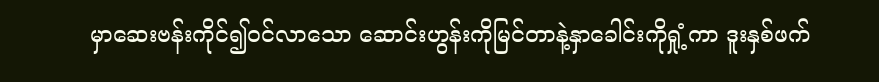မှာဆေးဗန်းကိုင်၍ဝင်လာသော ဆောင်းဟွန်းကိုမြင်တာနဲ့နှာခေါင်းကိုရှုံ့ကာ ဒူးနှစ်ဖက်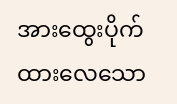အားထွေးပိုက်ထားလေသော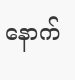နောက်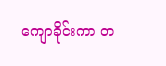ကျောခိုင်းကာ တ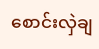စောင်းလှဲချ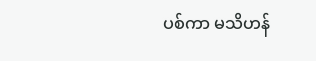ပစ်ကာ မသိဟန်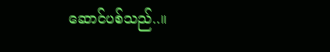ဆောင်ပစ်သည်..။